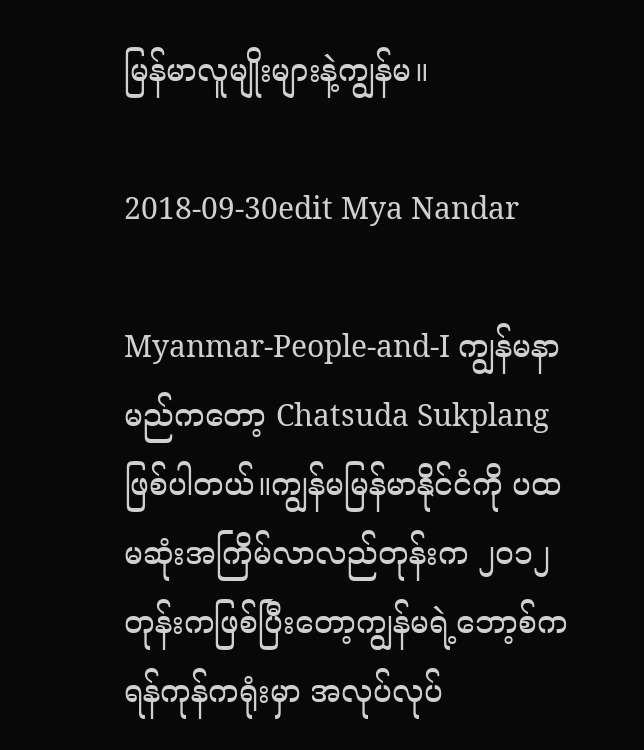မြန်မာလူမျိုးများနဲ့ကျွန်မ။

2018-09-30edit Mya Nandar

Myanmar-People-and-I ကျွန်မနာမည်ကတော့ Chatsuda Sukplang ဖြစ်ပါတယ်။ကျွန်မမြန်မာနိုင်ငံကို ပထမဆုံးအကြိမ်လာလည်တုန်းက ၂၀၁၂ တုန်းကဖြစ်ပြီးတော့ကျွန်မရဲ့ဘော့စ်က ရန်ကုန်ကရုံးမှာ အလုပ်လုပ်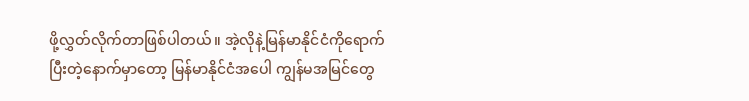ဖို့လွှတ်လိုက်တာဖြစ်ပါတယ်။ အဲ့လိုနဲ့မြန်မာနိုင်ငံကိုရောက်ပြီးတဲ့နောက်မှာတော့ မြန်မာနိုင်ငံအပေါ ကျွန်မအမြင်တွေ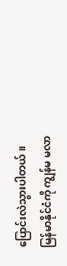ပြောင်းလဲသွားပါတယ်။မြန်မာနိုင်ငံကို ကျွန်မ မလာ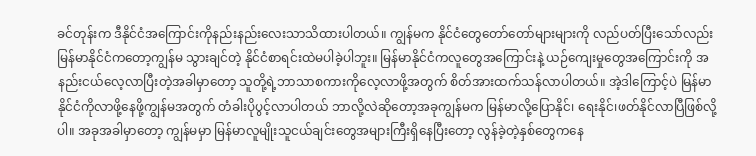ခင်တုန်းက ဒီနိုင်ငံအကြောင်းကိုနည်းနည်းလေးသာသိထားပါတယ်။ ကျွန်မက နိုင်ငံတွေတော်တော်များများကို လည်ပတ်ပြီးသော်လည်း မြန်မာနိုင်ငံကတော့ကျွန်မ သွားချင်တဲ့ နိုင်ငံစာရင်းထဲမပါခဲ့ပါဘူး။ မြန်မာနိုင်ငံကလူတွေအကြောင်းနဲ့ ယဉ်ကျေးမှုတွေအကြောင်းကို အနည်းငယ်လေ့လာပြီးတဲ့အခါမှာတော့ သူတို့ရဲ့ဘာသာစကားကိုလေ့လာဖို့အတွက် စိတ်အားထက်သန်လာပါတယ်။ အဲ့ဒါကြောင့်ပဲ မြန်မာနိုင်ငံကိုလာဖို့နေဖို့ကျွန်မအတွက် တံခါးပိုပွင့်လာပါတယ် ဘာလို့လဲဆိုတော့အခုကျွန်မက မြန်မာလို့ပြောနိုင်၊ ရေးနိုင်၊ဖတ်နိုင်လာပြီဖြစ်လို့ပါ။ အခုအခါမှာတော့ ကျွန်မမှာ မြန်မာလူမျိုးသူငယ်ချင်းတွေအများကြီးရှိနေပြီးတော့ လွန်ခဲ့တဲ့နှစ်တွေကနေ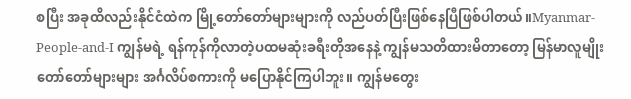စပြီး အခုထိလည်းနိုင်ငံထဲက မြို့တော်တော်များများကို လည်ပတ်ပြီးဖြစ်နေပြီဖြစ်ပါတယ်။Myanmar-People-and-I ကျွန်မရဲ့ ရန်ကုန်ကိုလာတဲ့ပထမဆုံးခရီးတိုအနေနဲ့ ကျွန်မသတိထားမိတာတော့ မြန်မာလူမျိုးတော်တော်များများ အင်္ဂလိပ်စကားကို မပြောနိုင်ကြပါဘူး။ ကျွန်မတွေး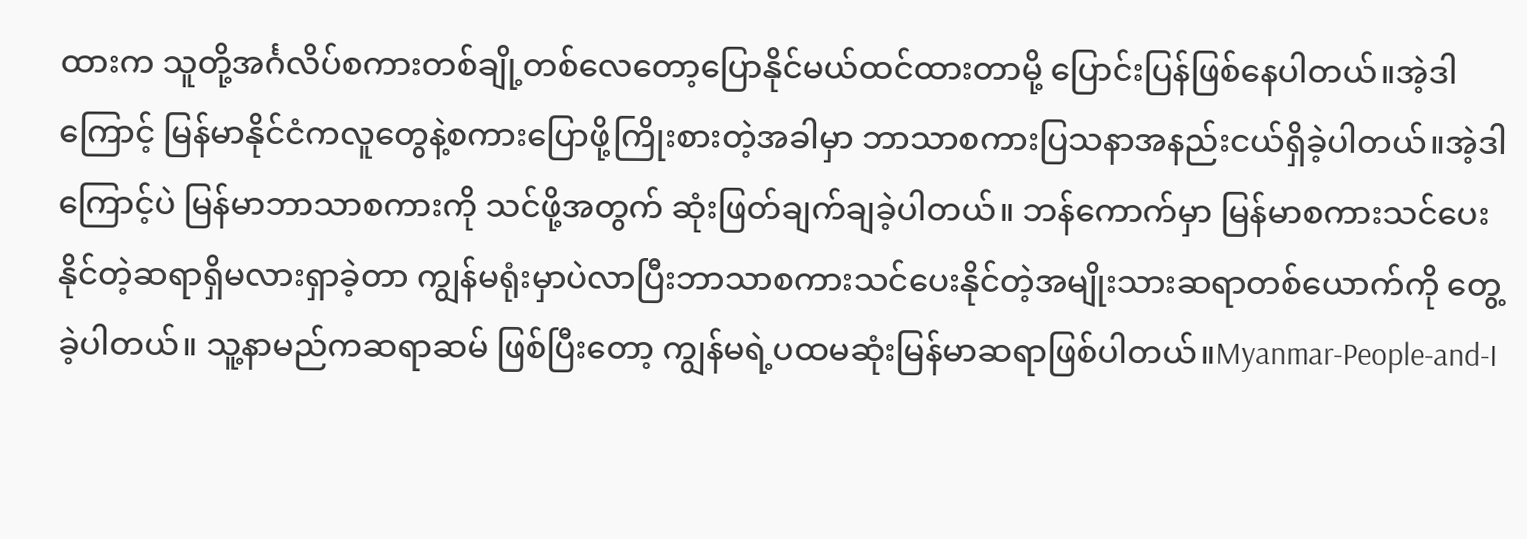ထားက သူတို့အင်္ဂလိပ်စကားတစ်ချို့တစ်လေတော့ပြောနိုင်မယ်ထင်ထားတာမို့ ပြောင်းပြန်ဖြစ်နေပါတယ်။အဲ့ဒါကြောင့် မြန်မာနိုင်ငံကလူတွေနဲ့စကားပြောဖို့ကြိုးစားတဲ့အခါမှာ ဘာသာစကားပြသနာအနည်းငယ်ရှိခဲ့ပါတယ်။အဲ့ဒါကြောင့်ပဲ မြန်မာဘာသာစကားကို သင်ဖို့အတွက် ဆုံးဖြတ်ချက်ချခဲ့ပါတယ်။ ဘန်ကောက်မှာ မြန်မာစကားသင်ပေးနိုင်တဲ့ဆရာရှိမလားရှာခဲ့တာ ကျွန်မရုံးမှာပဲလာပြီးဘာသာစကားသင်ပေးနိုင်တဲ့အမျိုးသားဆရာတစ်ယောက်ကို တွေ့ခဲ့ပါတယ်။ သူ့နာမည်ကဆရာဆမ် ဖြစ်ပြီးတော့ ကျွန်မရဲ့ပထမဆုံးမြန်မာဆရာဖြစ်ပါတယ်။Myanmar-People-and-I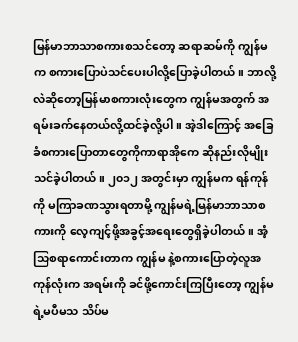မြန်မာဘာသာစကားစသင်တော့ ဆရာဆမ်ကို ကျွန်မက စကားပြောပဲသင်ပေးပါလို့ပြောခဲ့ပါတယ်။ ဘာလို့လဲဆိုတော့မြန်မာစကားလုံးတွေက ကျွန်မအတွက် အရမ်းခက်နေတယ်လို့ထင်ခဲ့လို့ပါ။ အဲ့ဒါကြောင့် အခြေခံစကားပြောတာတွေကိုကာရာအိုကေ ဆိုနည်းလိုမျိုး သင်ခဲ့ပါတယ်။ ၂၀၁၂ အတွင်းမှာ ကျွန်မက ရန်ကုန်ကို မကြာခဏသွားရတာမို့ ကျွန်မရဲ့မြန်မာဘာသာစကားကို လေ့ကျင့်ဖို့အခွင့်အရေးတွေရှိခဲ့ပါတယ်။ အံ့သြစရာကောင်းတာက ကျွန်မ နဲ့စကားပြောတဲ့လူအကုန်လုံးက အရမ်းကို ခင်ဖို့ကောင်းကြပြီးတော့ ကျွန်မရဲ့မပီမသ သိပ်မ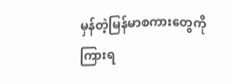မှန်တဲ့မြန်မာစကားတွေကိုကြားရ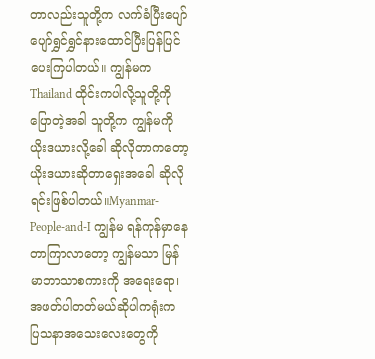တာလည်းသူတို့က လက်ခံပြီးပျော်ပျော်ရွှင်ရွှင်နားထောင်ပြီးပြန်ပြင်ပေးကြပါတယ်။ ကျွန်မက Thailand ထိုင်းကပါလို့သူတို့ကိုပြောတဲ့အခါ သူတို့က ကျွန်မကို ယိုးဒယားလို့ခေါ ဆိုလိုတာကတော့ ယိုးဒယားဆိုတာရှေးအခေါ ဆိုလိုရင်းဖြစ်ပါတယ်။Myanmar-People-and-I ကျွန်မ ရန်ကုန်မှာနေတာကြာလာတော့ ကျွန်မသာ မြန်မာဘာသာစကားကို အရေးရော၊အဖတ်ပါတတ်မယ်ဆိုပါကရုံးက ပြသနာအသေးလေးတွေကို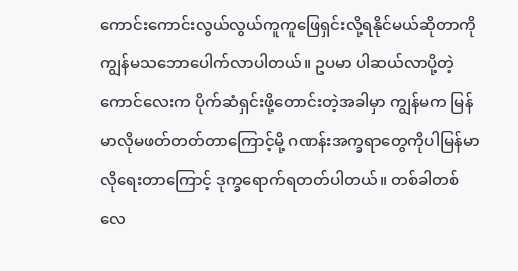ကောင်းကောင်းလွယ်လွယ်ကူကူဖြေရှင်းလို့ရနိုင်မယ်ဆိုတာကို ကျွန်မသဘောပေါက်လာပါတယ်။ ဥပမာ ပါဆယ်လာပို့တဲ့ကောင်လေးက ပိုက်ဆံရှင်းဖို့တောင်းတဲ့အခါမှာ ကျွန်မက မြန်မာလိုမဖတ်တတ်တာကြောင့်မို့ ဂဏန်းအက္ခရာတွေကိုပါမြန်မာလိုရေးတာကြောင့် ဒုက္ခရောက်ရတတ်ပါတယ်။ တစ်ခါတစ်လေ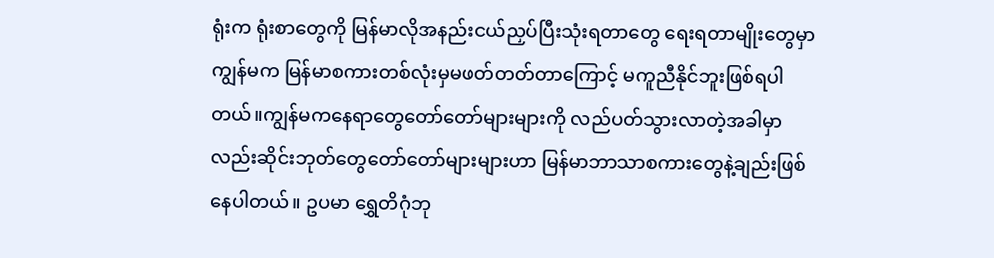ရုံးက ရုံးစာတွေကို မြန်မာလိုအနည်းငယ်ညှပ်ပြီးသုံးရတာတွေ ရေးရတာမျိုးတွေမှာ ကျွန်မက မြန်မာစကားတစ်လုံးမှမဖတ်တတ်တာကြောင့် မကူညီနိုင်ဘူးဖြစ်ရပါတယ်။ကျွန်မကနေရာတွေတော်တော်များများကို လည်ပတ်သွားလာတဲ့အခါမှာလည်းဆိုင်းဘုတ်တွေတော်တော်များများဟာ မြန်မာဘာသာစကားတွေနဲ့ချည်းဖြစ်နေပါတယ်။ ဥပမာ ရွှေတိဂုံဘု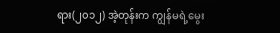ရား(၂၀၁၂) အဲ့တုန်းက ကျွန်မရဲ့မွေး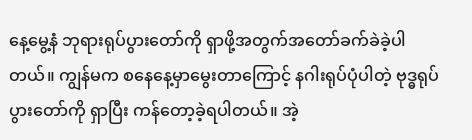နေ့မွေ့နံ ဘုရားရုပ်ပွားတော်ကို ရှာဖို့အတွက်အတော်ခက်ခဲခဲ့ပါတယ်။ ကျွန်မက စနေနေ့မှာမွေးတာကြောင့် နဂါးရုပ်ပုံပါတဲ့ ဗုဒ္ဓရုပ်ပွားတော်ကို ရှာပြီး ကန်တော့ခဲ့ရပါတယ်။ အဲ့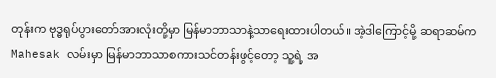တုန်းက ဗုဒ္ဓရုပ်ပွားတော်အားလုံးတို့မှာ မြန်မာဘာသာနဲ့သာရေးထားပါတယ်။ အဲ့ဒါကြောင့်မို့ ဆရာဆမ်က Mahesak လမ်းမှာ မြန်မာဘာသာစကားသင်တန်းဖွင့်တော့ သူ့ရဲ့ အ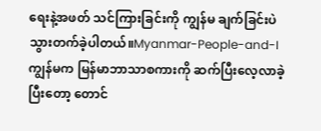ရေးနဲ့အဖတ် သင်ကြားခြင်းကို ကျွန်မ ချက်ခြင်းပဲသွားတက်ခဲ့ပါတယ်။Myanmar-People-and-I ကျွန်မက မြန်မာဘာသာစကားကို ဆက်ပြီးလေ့လာခဲ့ပြီးတော့ တောင်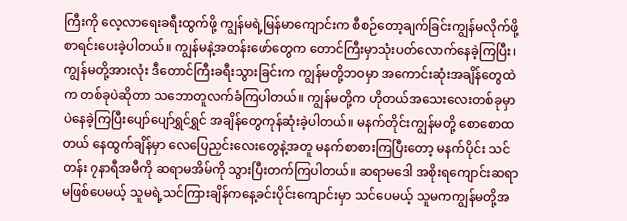ကြီးကို လေ့လာရေးခရီးထွက်ဖို့ ကျွန်မရဲ့မြန်မာကျောင်းက စီစဉ်တော့ချက်ခြင်းကျွန်မလိုက်ဖို့ စာရင်းပေးခဲ့ပါတယ်။ ကျွန်မနဲ့အတန်းဖော်တွေက တောင်ကြီးမှာသုံးပတ်လောက်နေခဲ့ကြပြီး၊ ကျွန်မတို့အားလုံး ဒီတောင်ကြီးခရီးသွားခြင်းက ကျွန်မတို့ဘဝမှာ အကောင်းဆုံးအချိန်တွေထဲက တစ်ခုပဲဆိုတာ သဘောတူလက်ခံကြပါတယ်။ ကျွန်မတို့က ဟိုတယ်အသေးလေးတစ်ခုမှာပဲနေခဲ့ကြပြီးပျော်ပျော်ရွှင်ရွှင် အချိန်တွေကုန်ဆုံးခဲ့ပါတယ်။ မနက်တိုင်းကျွန်မတို့ စောစောထတယ် နေထွက်ချိန်မှာ လေပြေညှင်းလေးတွေနဲ့အတူ မနက်စာစားကြပြီးတော့ မနက်ပိုင်း သင်တန်း ၇နာရီအမီကို ဆရာမအိမ်ကို သွားပြီးတက်ကြပါတယ်။ ဆရာမဒေါ အစိုးရကျောင်းဆရာမဖြစ်ပေမယ့် သူမရဲ့သင်ကြားချိန်ကနေ့ခင်းပိုင်းကျောင်းမှာ သင်ပေမယ့် သူမကကျွန်မတို့အ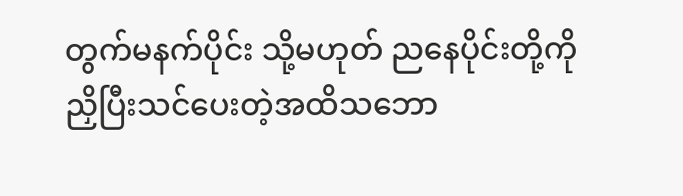တွက်မနက်ပိုင်း သို့မဟုတ် ညနေပိုင်းတို့ကို ညှိပြီးသင်ပေးတဲ့အထိသဘော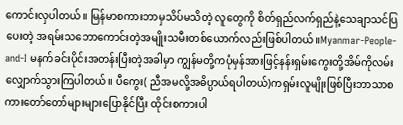ကောင်းလှပါတယ်။ မြန်မာစကားဘာမှသိပ်မသိတဲ့ လူတွေကို စိတ်ရှည်လက်ရှည်နဲ့သေချာသင်ပြပေးတဲ့ အရမ်းသဘောကောင်းတဲ့အမျိုးသမီးတစ်ယောက်လည်းဖြစ်ပါတယ်။Myanmar-People-and-I မနက်ခင်းပိုင်းအတန်းပြီးတဲ့အခါမှာ ကျွန်မတို့ကပုံမှန်အားဖြင့်နန်းရှမ်းကွေးတို့အိမ်ကိုလမ်းလျှောက်သွားကြပါတယ်။ ပီကွေး( ညီအမလို့အဓိပ္ပာယ်ရပါတယ်)ကရှမ်းလူမျိုးဖြစ်ပြီးဘာသာစကားတော်တော်များများပြောနိုင်ပြီး ထိုင်းစကားပါ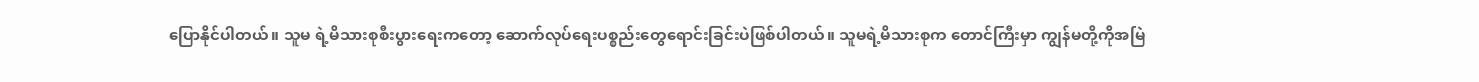ပြောနိုင်ပါတယ်။ သူမ ရဲ့မိသားစုစီးပွားရေးကတော့ ဆောက်လုပ်ရေးပစ္စည်းတွေရောင်းခြင်းပဲဖြစ်ပါတယ်။ သူမရဲ့မိသားစုက တောင်ကြီးမှာ ကျွန်မတို့ကိုအမြဲ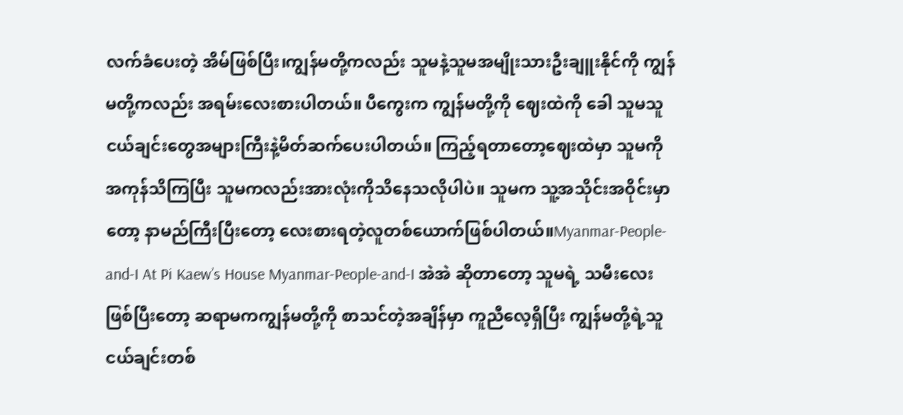လက်ခံပေးတဲ့ အိမ်ဖြစ်ပြီး၊ကျွန်မတို့ကလည်း သူမနဲ့သူမအမျိုးသားဦးချူးနိုင်ကို ကျွန်မတို့ကလည်း အရမ်းလေးစားပါတယ်။ ပီကွေးက ကျွန်မတို့ကို ဈေးထဲကို ခေါ သူမသူငယ်ချင်းတွေအများကြီးနဲ့မိတ်ဆက်ပေးပါတယ်။ ကြည့်ရတာတော့ဈေးထဲမှာ သူမကို အကုန်သိကြပြီး သူမကလည်းအားလုံးကိုသိနေသလိုပါပဲ။ သူမက သူ့အသိုင်းအဝိုင်းမှာတော့ နာမည်ကြီးပြီးတော့ လေးစားရတဲ့လူတစ်ယောက်ဖြစ်ပါတယ်။Myanmar-People-and-I At Pi Kaew’s House Myanmar-People-and-I အဲအဲ ဆိုတာတော့ သူမရဲ့ သမီးလေးဖြစ်ပြီးတော့ ဆရာမကကျွန်မတို့ကို စာသင်တဲ့အချိန်မှာ ကူညီလေ့ရှိပြီး ကျွန်မတို့ရဲ့သူငယ်ချင်းတစ်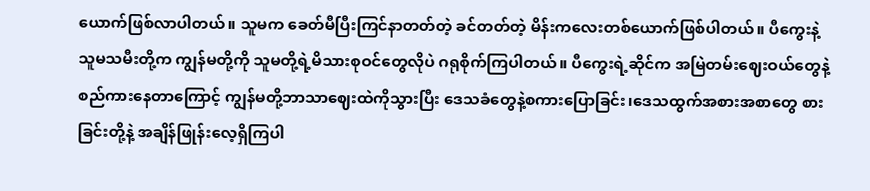ယောက်ဖြစ်လာပါတယ်။ သူမက ခေတ်မီပြီးကြင်နာတတ်တဲ့ ခင်တတ်တဲ့ မိန်းကလေးတစ်ယောက်ဖြစ်ပါတယ်။ ပီကွေးနဲ့ သူမသမီးတို့က ကျွန်မတို့ကို သူမတို့ရဲ့မိသားစုဝင်တွေလိုပဲ ဂရုစိုက်ကြပါတယ်။ ပီကွေးရဲ့ဆိုင်က အမြဲတမ်းဈေးဝယ်တွေနဲ့စည်ကားနေတာကြောင့် ကျွန်မတို့ဘာသာဈေးထဲကိုသွားပြီး ဒေသခံတွေနဲ့စကားပြောခြင်း၊ဒေသထွက်အစားအစာတွေ စားခြင်းတို့နဲ့ အချိန်ဖြုန်းလေ့ရှိကြပါ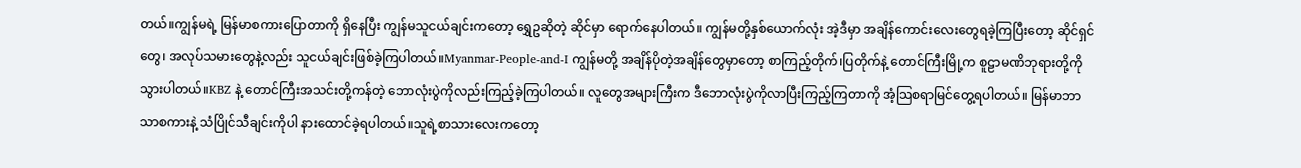တယ်။ကျွန်မရဲ့ မြန်မာစကားပြောတာကို ရှိနေပြီး ကျွန်မသူငယ်ချင်းကတော့ ရွှေဥဆိုတဲ့ ဆိုင်မှာ ရောက်နေပါတယ်။ ကျွန်မတို့နှစ်ယောက်လုံး အဲ့ဒီမှာ အချိန်ကောင်းလေးတွေရခဲ့ကြပြီးတော့ ဆိုင်ရှင်တွေ၊ အလုပ်သမားတွေနဲ့လည်း သူငယ်ချင်းဖြစ်ခဲ့ကြပါတယ်။Myanmar-People-and-I ကျွန်မတို့ အချိန်ပိုတဲ့အချိန်တွေမှာတော့ စာကြည့်တိုက်၊ပြတိုက်နဲ့ တောင်ကြီးမြို့က စူဠာမဏိဘုရားတို့ကို သွားပါတယ်။KBZ နဲ့ တောင်ကြီးအသင်းတို့ကန်တဲ့ ဘောလုံးပွဲကိုလည်းကြည့်ခဲ့ကြပါတယ်။ လူတွေအများကြီးက ဒီဘောလုံးပွဲကိုလာပြီးကြည့်ကြတာကို အံ့သြစရာမြင်တွေ့ရပါတယ်။ မြန်မာဘာသာစကားနဲ့ သံပြိုင်သီချင်းကိုပါ နားထောင်ခဲ့ရပါတယ်။သူရဲ့စာသားလေးကတော့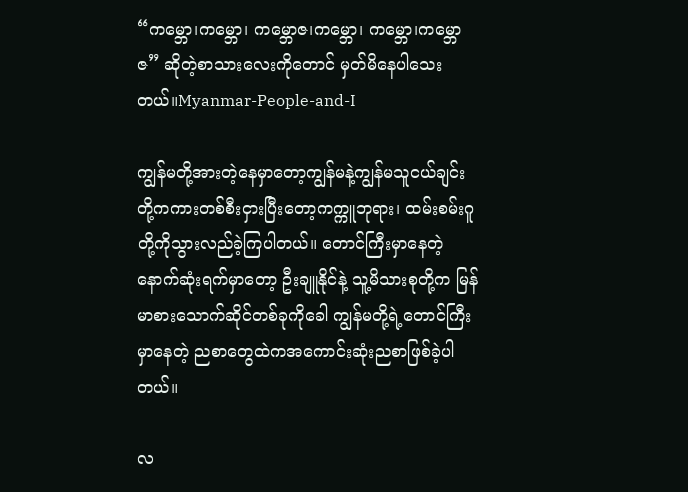“ကမ္ဘော၊ကမ္ဘော၊ ကမ္ဘောဇ၊ကမ္ဘော၊ ကမ္ဘော၊ကမ္ဘောဇ” ဆိုတဲ့စာသားလေးကိုတောင် မှတ်မိနေပါသေးတယ်။Myanmar-People-and-I

ကျွန်မတို့အားတဲ့နေမှာတော့ကျွန်မနဲ့ကျွန်မသူငယ်ချင်းတို့ကကားတစ်စီးငှားပြီးတော့ကက္ကူဘုရား၊ ထမ်းစမ်းဂူတို့ကိုသွားလည်ခဲ့ကြပါတယ်။ တောင်ကြီးမှာနေတဲ့ နောက်ဆုံးရက်မှာတော့ ဦးချူနိုင်နဲ့ သူ့မိသားစုတို့က မြန်မာစားသောက်ဆိုင်တစ်ခုကိုခေါ ကျွန်မတို့ရဲ့တောင်ကြီးမှာနေတဲ့ ညစာတွေထဲကအကောင်းဆုံးညစာဖြစ်ခဲ့ပါတယ်။

လ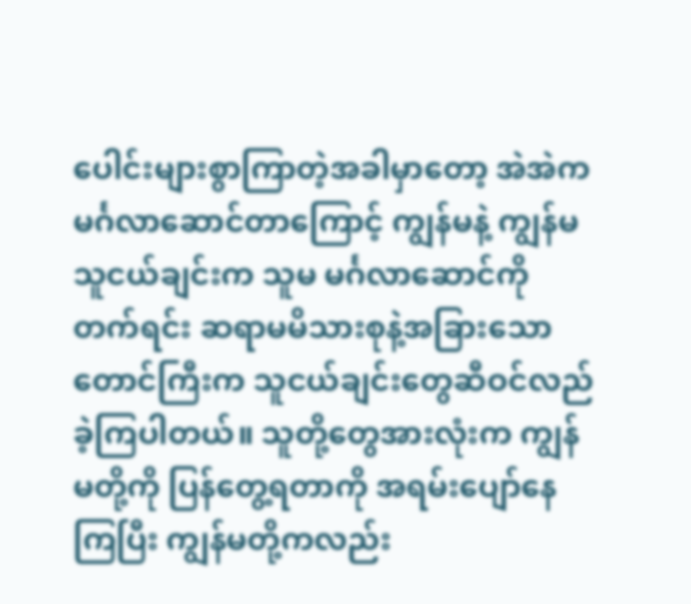ပေါင်းများစွာကြာတဲ့အခါမှာတော့ အဲအဲကမင်္ဂလာဆောင်တာကြောင့် ကျွန်မနဲ့ ကျွန်မသူငယ်ချင်းက သူမ မင်္ဂလာဆောင်ကိုတက်ရင်း ဆရာမမိသားစုနဲ့အခြားသော တောင်ကြီးက သူငယ်ချင်းတွေဆီဝင်လည်ခဲ့ကြပါတယ်။ သူတို့တွေအားလုံးက ကျွန်မတို့ကို ပြန်တွေ့ရတာကို အရမ်းပျော်နေကြပြီး ကျွန်မတို့ကလည်း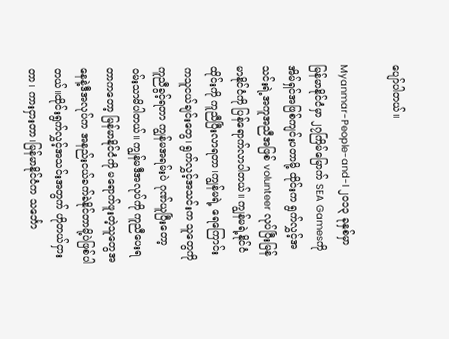ပျော်ပါတယ်။

Myanmar-People-and-I ၂၀၁၃ ခုနှစ်မှာ မြန်မာနိုင်ငံမှာ ၂၇ကြိမ်မြောက် SEA Gamesကို အိမ်ရှင်အဖြစ်ကျင်းပတာမို့ ထိုင်းက ရွက်လွှင့်အသင်းရဲ့အကူအညီအဖြစ် volunteer လုပ်ပြီးမြန်မာနိုင်ငံကို ပြန်ရောက်လာပါတယ်။ ကျွန်မရဲ့နိုင်ငံ ထိုင်းကို ကူညီပြီးလာရတာ၊ကျွန်မရဲ့ ရေကြောင်းကသူငယ်ချင်းတွေ၊ ရွက်လွှင့်အသင်းက သူတွေကို ကူညီခွင့်ရတာ ကျွန်မအရမ်းပဲ ဂုဏ်ယူပြီးတော့ ဝမ်းသာမိပါတယ်။ ကျွန်မဒီအလုပ်ကို ကူညီပေးရတာကတော့ မြန်မာနိုင်ငံကို မရောက်ဖူးတဲ့သူတွေအနေနဲ့ဒီအလုပ်က အနည်းငယ်ခက်ခဲနိုင်တာမို့ပဲဖြစ်ပါတယ်။ထိုင်းရွက်လွှင့်အသင်းအတွက် ဟိုတယ်ငှားတာ၊ ကားငှားတာ၊မြန်မာနိုင်ငံက သင်္ဘော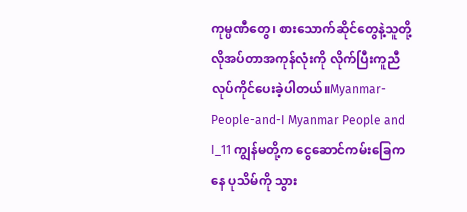ကုမ္ပဏီတွေ၊ စားသောက်ဆိုင်တွေနဲ့သူတို့လိုအပ်တာအကုန်လုံးကို လိုက်ပြီးကူညီလုပ်ကိုင်ပေးခဲ့ပါတယ်။Myanmar-People-and-I Myanmar People and I_11 ကျွန်မတို့က ငွေဆောင်ကမ်းခြေကနေ ပုသိမ်ကို သွား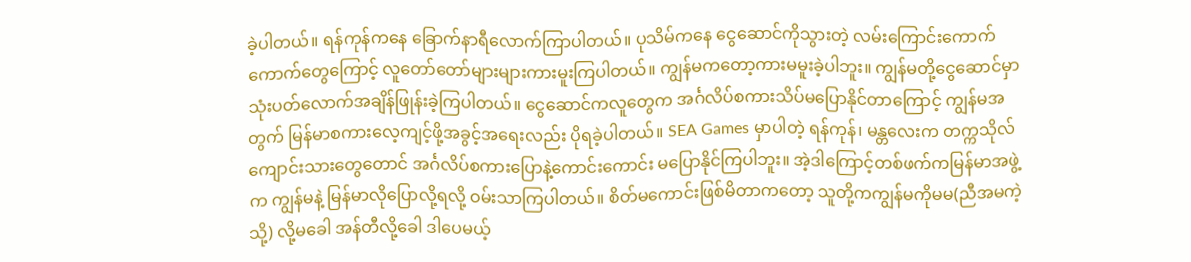ခဲ့ပါတယ်။ ရန်ကုန်ကနေ ခြောက်နာရီလောက်ကြာပါတယ်။ ပုသိမ်ကနေ ငွေဆောင်ကိုသွားတဲ့ လမ်းကြောင်းကောက်ကောက်တွေကြောင့် လူတော်တော်များများကားမူးကြပါတယ်။ ကျွန်မကတော့ကားမမူးခဲ့ပါဘူး။ ကျွန်မတို့ငွေဆောင်မှာ သုံးပတ်လောက်အချိန်ဖြုန်းခဲ့ကြပါတယ်။ ငွေဆောင်ကလူတွေက အင်္ဂလိပ်စကားသိပ်မပြောနိုင်တာကြောင့် ကျွန်မအတွက် မြန်မာစကားလေ့ကျင့်ဖို့အခွင့်အရေးလည်း ပိုရခဲ့ပါတယ်။ SEA Games မှာပါတဲ့ ရန်ကုန်၊ မန္တလေးက တက္ကသိုလ်ကျောင်းသားတွေတောင် အင်္ဂလိပ်စကားပြောနဲ့ကောင်းကောင်း မပြောနိုင်ကြပါဘူး။ အဲ့ဒါကြောင့်တစ်ဖက်ကမြန်မာအဖွဲ့က ကျွန်မနဲ့ မြန်မာလိုပြောလို့ရလို့ ဝမ်းသာကြပါတယ်။ စိတ်မကောင်းဖြစ်မိတာကတော့ သူတို့ကကျွန်မကိုမမ(ညီအမကဲ့သို့) လို့မခေါ အန်တီလို့ခေါ ဒါပေမယ့်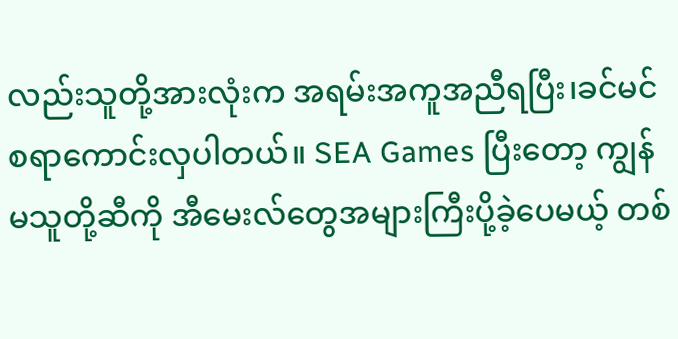လည်းသူတို့အားလုံးက အရမ်းအကူအညီရပြီး၊ခင်မင်စရာကောင်းလှပါတယ်။ SEA Games ပြီးတော့ ကျွန်မသူတို့ဆီကို အီမေးလ်တွေအများကြီးပို့ခဲ့ပေမယ့် တစ်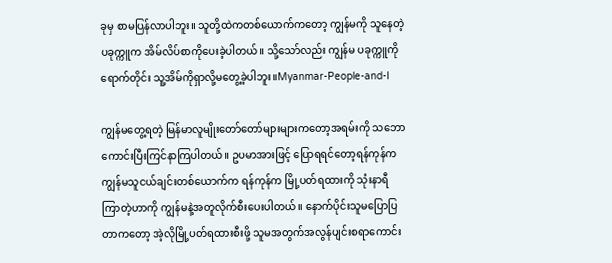ခုမှ စာမပြန်လာပါဘူး။ သူတို့ထဲကတစ်ယောက်ကတော့ ကျွန်မကို သူနေတဲ့ ပခုက္ကူက အိမ်လိပ်စာကိုပေးခဲ့ပါတယ်။ သို့သော်လည်း ကျွန်မ ပခုက္ကူကိုရောက်တိုင်း သူ့အိမ်ကိုရှာလို့မတွေ့ခဲ့ပါဘူး။Myanmar-People-and-I

ကျွန်မတွေ့ရတဲ့ မြန်မာလူမျိုးတော်တော်များများကတော့အရမ်းကို သဘောကောင်းပြီးကြင်နာကြပါတယ်။ ဥပမာအားဖြင့် ပြောရရင်တော့ရန်ကုန်က ကျွန်မသူငယ်ချင်းတစ်ယောက်က ရန်ကုန်က မြို့ပတ်ရထားကို သုံးနာရီကြာတဲ့ဟာကို ကျွန်မနဲ့အတူလိုက်စီးပေးပါတယ်။ နောက်ပိုင်းသူမပြောပြတာကတော့ အဲ့လိုမြို့ပတ်ရထားစီးဖို့ သူမအတွက်အလွန်ပျင်းစရာကောင်း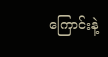ကြောင်းနဲ့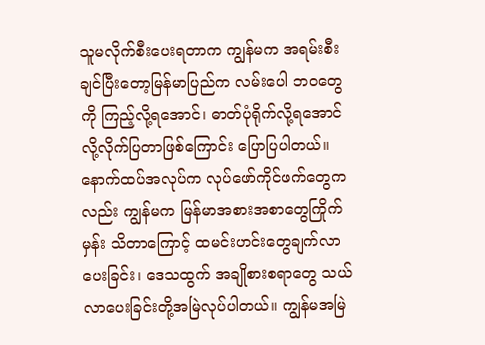သူမလိုက်စီးပေးရတာက ကျွန်မက အရမ်းစီးချင်ပြီးတော့မြန်မာပြည်က လမ်းပေါ ဘဝတွေကို ကြည့်လို့ရအောင်၊ ဓာတ်ပုံရိုက်လို့ရအောင်လို့လိုက်ပြတာဖြစ်ကြောင်း ပြောပြပါတယ်။ နောက်ထပ်အလုပ်က လုပ်ဖော်ကိုင်ဖက်တွေကလည်း ကျွန်မက မြန်မာအစားအစာတွေကြိုက်မှန်း သိတာကြောင့် ထမင်းဟင်းတွေချက်လာပေးခြင်း၊ ဒေသထွက် အချိုစားစရာတွေ သယ်လာပေးခြင်းတို့အမြဲလုပ်ပါတယ်။ ကျွန်မအမြဲ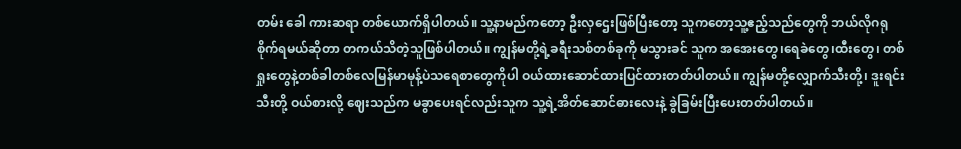တမ်း ခေါ ကားဆရာ တစ်ယောက်ရှိပါတယ်။ သူ့နာမည်ကတော့ ဦးလှဌေးဖြစ်ပြီးတော့ သူကတော့သူ့ဧည့်သည်တွေကို ဘယ်လိုဂရုစိုက်ရမယ်ဆိုတာ တကယ်သိတဲ့သူဖြစ်ပါတယ်။ ကျွန်မတို့ရဲ့ခရီးသစ်တစ်ခုကို မသွားခင် သူက အအေးတွေ၊ရေခဲတွေ၊ထီးတွေ၊ တစ်ရှုးတွေနဲ့တစ်ခါတစ်လေမြန်မာမုန့်ပဲသရေစာတွေကိုပါ ဝယ်ထားဆောင်ထားပြင်ထားတတ်ပါတယ်။ ကျွန်မတို့လျှောက်သီးတို့၊ ဒူးရင်းသီးတို့ ဝယ်စားလို့ ဈေးသည်က မခွာပေးရင်လည်းသူက သူ့ရဲ့အိတ်ဆောင်ဓားလေးနဲ့ ခွဲခြမ်းပြီးပေးတတ်ပါတယ်။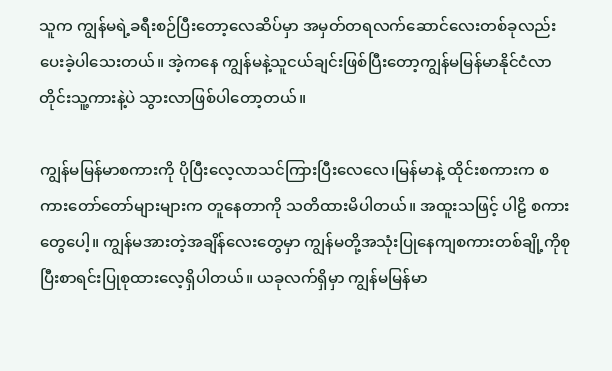သူက ကျွန်မရဲ့ခရီးစဉ်ပြီးတော့လေဆိပ်မှာ အမှတ်တရလက်ဆောင်လေးတစ်ခုလည်းပေးခဲ့ပါသေးတယ်။ အဲ့ကနေ ကျွန်မနဲ့သူငယ်ချင်းဖြစ်ပြီးတော့ကျွန်မမြန်မာနိုင်ငံလာတိုင်းသူ့ကားနဲ့ပဲ သွားလာဖြစ်ပါတော့တယ်။

ကျွန်မမြန်မာစကားကို ပိုပြီးလေ့လာသင်ကြားပြီးလေလေ၊မြန်မာနဲ့ ထိုင်းစကားက စကားတော်တော်များများက တူနေတာကို သတိထားမိပါတယ်။ အထူးသဖြင့် ပါဠိ စကားတွေပေါ့။ ကျွန်မအားတဲ့အချိန်လေးတွေမှာ ကျွန်မတို့အသုံးပြုနေကျစကားတစ်ချို့ကိုစုပြီးစာရင်းပြုစုထားလေ့ရှိပါတယ်။ ယခုလက်ရှိမှာ ကျွန်မမြန်မာ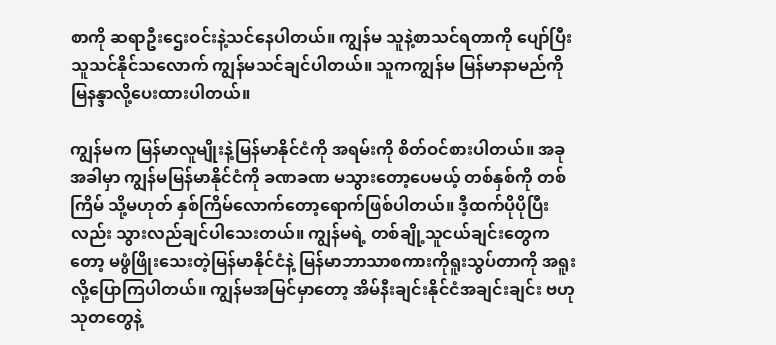စာကို ဆရာဦးဌေးဝင်းနဲ့သင်နေပါတယ်။ ကျွန်မ သူနဲ့စာသင်ရတာကို ပျော်ပြီး သူသင်နိုင်သလောက် ကျွန်မသင်ချင်ပါတယ်။ သူကကျွန်မ မြန်မာနာမည်ကို မြနန္ဒာလို့ပေးထားပါတယ်။

ကျွန်မက မြန်မာလူမျိုးနဲ့မြန်မာနိုင်ငံကို အရမ်းကို စိတ်ဝင်စားပါတယ်။ အခုအခါမှာ ကျွန်မမြန်မာနိုင်ငံကို ခဏခဏ မသွားတော့ပေမယ့် တစ်နှစ်ကို တစ်ကြိမ် သို့မဟုတ် နှစ်ကြိမ်လောက်တော့ရောက်ဖြစ်ပါတယ်။ ဒီ့ထက်ပိုပိုပြီးလည်း သွားလည်ချင်ပါသေးတယ်။ ကျွန်မရဲ့ တစ်ချို့သူငယ်ချင်းတွေကတော့ မဖွံဖြိုးသေးတဲ့မြန်မာနိုင်ငံနဲ့ မြန်မာဘာသာစကားကိုရူးသွပ်တာကို အရူးလို့ပြောကြပါတယ်။ ကျွန်မအမြင်မှာတော့ အိမ်နီးချင်းနိုင်ငံအချင်းချင်း ဗဟုသုတတွေနဲ့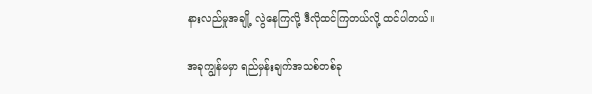နားလည်မှုအချို့ လွဲနေကြလို့ ဒီလိုထင်ကြတယ်လို့ ထင်ပါတယ်။

အခုကျွန်မမှာ ရည်မှန်းချက်အသစ်တစ်ခု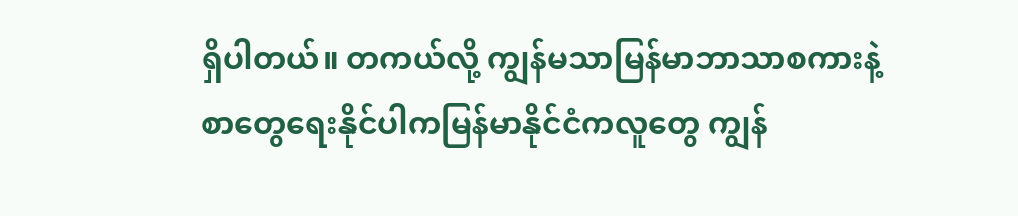ရှိပါတယ်။ တကယ်လို့ ကျွန်မသာမြန်မာဘာသာစကားနဲ့ စာတွေရေးနိုင်ပါကမြန်မာနိုင်ငံကလူတွေ ကျွန်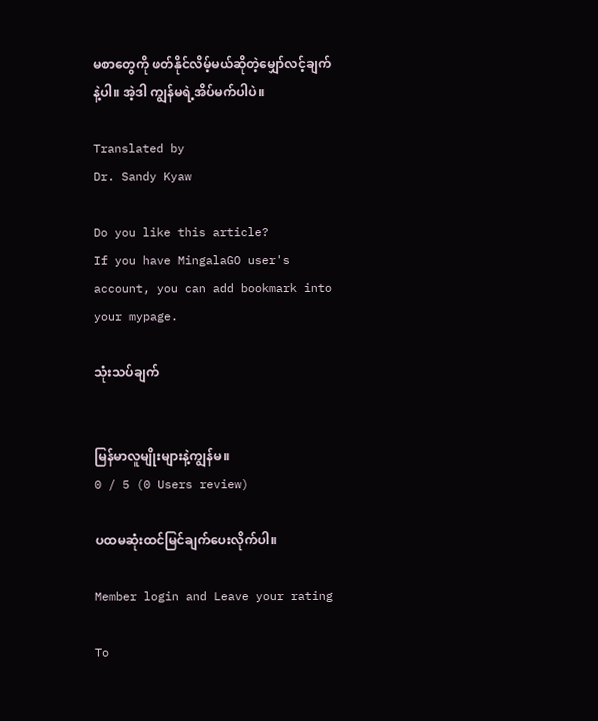မစာတွေကို ဖတ်နိုင်လိမ့်မယ်ဆိုတဲ့မျှော်လင့်ချက်နဲ့ပါ။ အဲ့ဒါ ကျွန်မရဲ့အိပ်မက်ပါပဲ။

Translated by
Dr. Sandy Kyaw

Do you like this article?
If you have MingalaGO user's account, you can add bookmark into your mypage.

သုံးသပ်ချက်


မြန်မာလူမျိုးများနဲ့ကျွန်မ။
0 / 5 (0 Users review)

ပထမဆုံးထင်မြင်ချက်ပေးလိုက်ပါ။

Member login and Leave your rating

To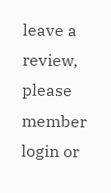leave a review, please member login or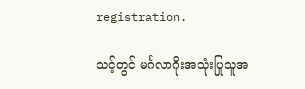registration.

သင့်တွင် မင်္ဂလာဂိုးအသုံးပြုသူအ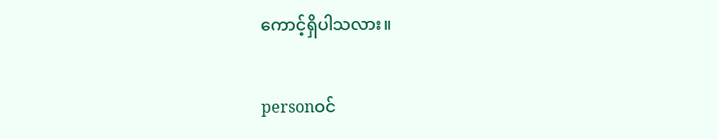ကောင့်ရှိပါသလား။

personဝင်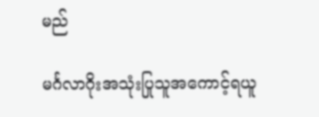မည်

မင်္ဂလာဂိုးအသုံးပြုသူအကောင့်ရယူ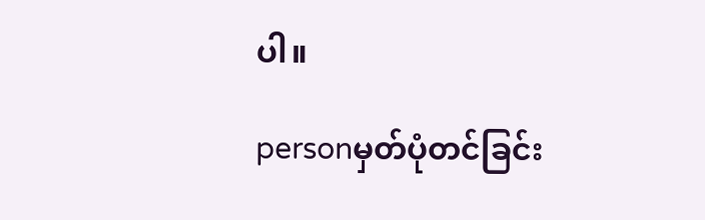ပါ။

personမှတ်ပုံတင်ခြင်း